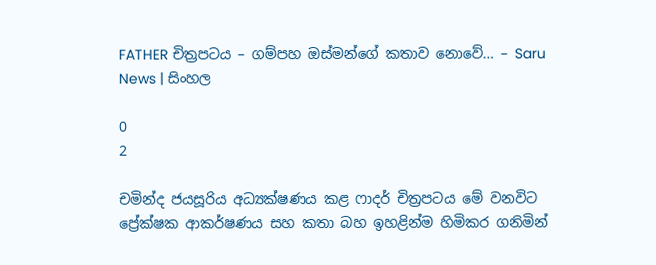FATHER චිත්‍රපටය – ගම්පහ ඔස්මන්ගේ කතාව නොවේ… – Saru News | සිංහල

0
2

චමින්ද ජයසූරිය අධ්‍යක්ෂණය කළ ෆාදර් චිත්‍රපටය මේ වනවිට ප්‍රේක්ෂක ආකර්ෂණය සහ කතා බහ ඉහළින්ම හිමිකර ගනිමින්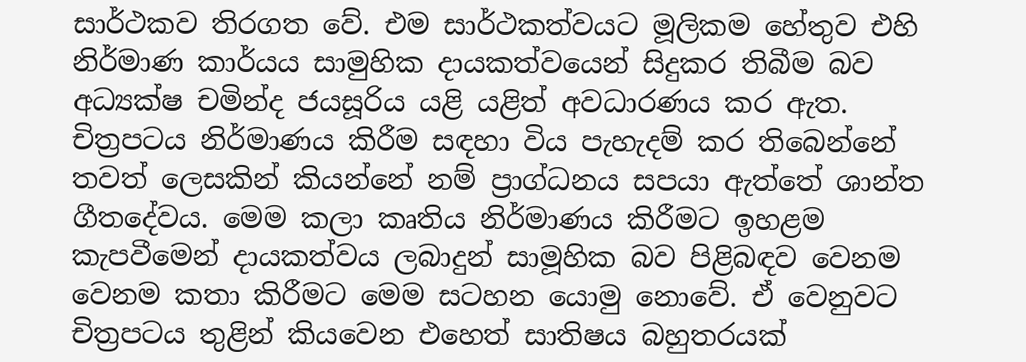සාර්ථකව තිරගත වේ. එම සාර්ථකත්වයට මූලිකම හේතුව එහි නිර්මාණ කාර්යය සාමුහික දායකත්වයෙන් සිදුකර තිබීම බව අධ්‍යක්ෂ චමින්ද ජයසූරිය යළි යළිත් අවධාරණය කර ඇත. චිත්‍රපටය නිර්මාණය කිරීම සඳහා විය පැහැදම් කර තිබෙන්නේ තවත් ලෙසකින් කියන්නේ නම් ප්‍රාග්ධනය සපයා ඇත්තේ ශාන්ත ගීතදේවය. මෙම කලා කෘතිය නිර්මාණය කිරීමට ඉහළම කැපවීමෙන් දායකත්වය ලබාදුන් සාමූහික බව පිළිබඳව වෙනම වෙනම කතා කිරීමට මෙම සටහන යොමු නොවේ. ඒ වෙනුවට චිත්‍රපටය තුළින් කියවෙන එහෙත් සාතිෂය බහුතරයක්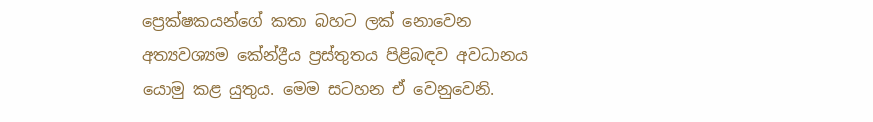ප්‍රෙක්ෂකයන්ගේ කතා බහට ලක් නොවෙන අත්‍යවශ්‍යම කේන්ද්‍රීය ප්‍රස්තුතය පිළිබඳව අවධානය යොමු කළ යුතුය. මෙම සටහන ඒ වෙනුවෙනි.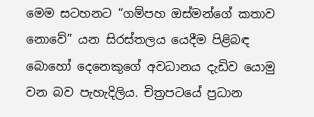මෙම සටහනට “ගම්පහ ඔස්මන්ගේ කතාව නොවේ” යන සිරස්තලය යෙදීම පිළිබඳ බොහෝ දෙනෙකුගේ අවධානය දැඩිව යොමු වන බව පැහැදිලිය. චිත්‍රපටයේ ප්‍රධාන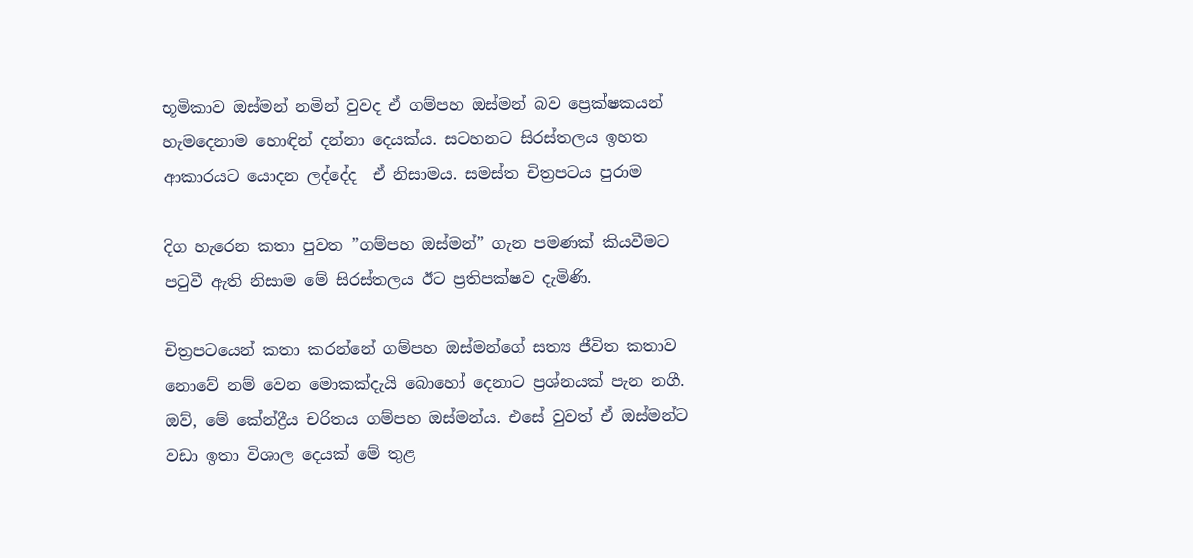භූමිකාව ඔස්මන් නමින් වුවද ඒ ගම්පහ ඔස්මන් බව ප්‍රෙක්ෂකයන් හැමදෙනාම හොඳින් දන්නා දෙයක්ය. සටහනට සිරස්තලය ඉහත ආකාරයට යොදන ලද්දේද  ඒ නිසාමය. සමස්ත චිත්‍රපටය පුරාම

දිග හැරෙන කතා පුවත ”ගම්පහ ඔස්මන්” ගැන පමණක් කියවීමට පටුවී ඇති නිසාම මේ සිරස්තලය ඊට ප්‍රතිපක්ෂව දැමිණි.

චිත්‍රපටයෙන් කතා කරන්නේ ගම්පහ ඔස්මන්ගේ සත්‍ය ජීවිත කතාව නොවේ නම් වෙන මොකක්දැයි බොහෝ දෙනාට ප්‍රශ්නයක් පැන නගී. ඔව්, මේ කේන්ද්‍රීය චරිතය ගම්පහ ඔස්මන්ය. එසේ වුවත් ඒ ඔස්මන්ට වඩා ඉතා විශාල දෙයක් මේ තුළ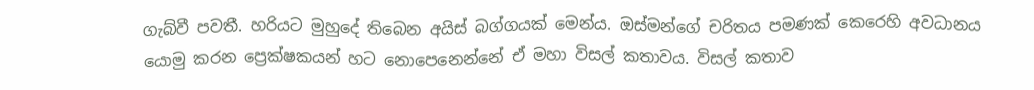ගැබ්වී පවතී. හරියට මුහුදේ තිබෙන අයිස් බග්ගයක් මෙන්ය. ඔස්මන්ගේ චරිතය පමණක් කෙරෙහි අවධානය යොමු කරන ප්‍රෙක්ෂකයන් හට නොපෙනෙන්නේ ඒ මහා විසල් කතාවය. විසල් කතාව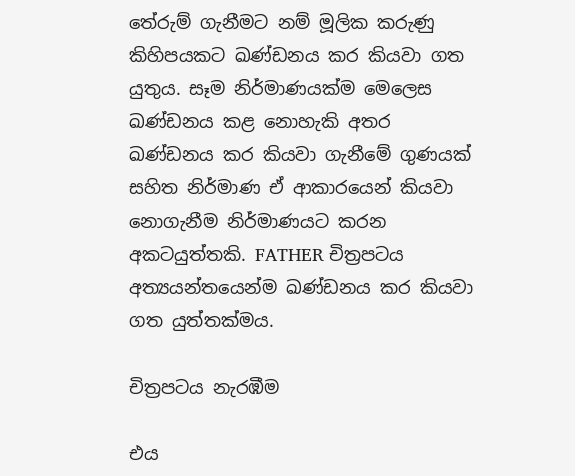තේරුම් ගැනීමට නම් මූලික කරුණු කිහිපයකට ඛණ්ඩනය කර කියවා ගත යුතුය. සෑම නිර්මාණයක්ම මෙලෙස ඛණ්ඩනය කළ නොහැකි අතර ඛණ්ඩනය කර කියවා ගැනීමේ ගුණයක් සහිත නිර්මාණ ඒ ආකාරයෙන් කියවා නොගැනීම නිර්මාණයට කරන අකටයුත්තකි. FATHER චිත්‍රපටය අත්‍යයන්තයෙන්ම ඛණ්ඩනය කර කියවා ගත යුත්තක්මය.

චිත්‍රපටය නැරඹීම

එය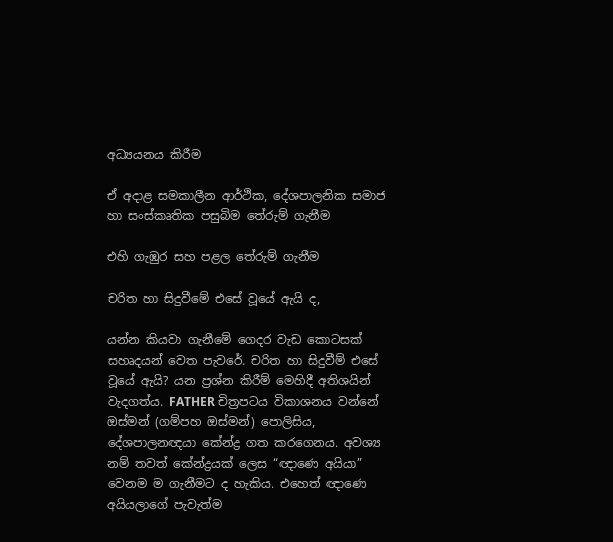අධ්‍යයනය කිරීම

ඒ අදාළ සමකාලීන ආර්ථික, දේශපාලනික සමාජ හා සංස්කෘතික පසුබිම තේරුම් ගැනීම

එහි ගැඹුර සහ පළල තේරුම් ගැනීම

චරිත හා සිදුවීමේ එසේ වූයේ ඇයි ද,

යන්න කියවා ගැනීමේ ගෙදර වැඩ කොටසක් සහෘදයන් වෙත පැවරේ. චරිත හා සිදුවීම් එසේ වූයේ ඇයි? යන ප්‍රශ්න කිරීම් මෙහිදී අතිශයින් වැදගත්ය. FATHER චිත්‍රපටය විකාශනය වන්නේ ඔස්මන් (ගම්පහ ඔස්මන්) පොලිසිය, දේශපාලනඥයා කේන්ද්‍ර ගත කරගෙනය. අවශ්‍ය නම් තවත් කේන්ද්‍රයක් ලෙස “ඥාණෙ අයියා” වෙනම ම ගැනීමට ද හැකිය. එහෙත් ඥාණෙ අයියලාගේ පැවැත්ම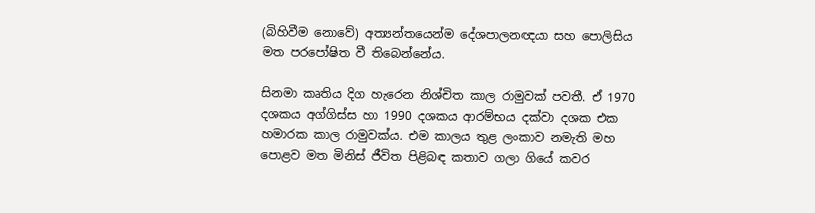(බිහිවීම නොවේ) අත්‍යන්තයෙන්ම දේශපාලනඥයා සහ පොලිසිය මත පරපෝෂිත වී තිබෙන්නේය.

සිනමා කෘතිය දිග හැරෙන නිශ්චිත කාල රාමුවක් පවතී. ඒ 1970 දශකය අග්ගිස්ස හා 1990 දශකය ආරම්භය දක්වා දශක එක හමාරක කාල රාමුවක්ය. එම කාලය තුළ ලංකාව නමැති මහ පොළව මත මිනිස් ජීවිත පිළිබඳ කතාව ගලා ගියේ කවර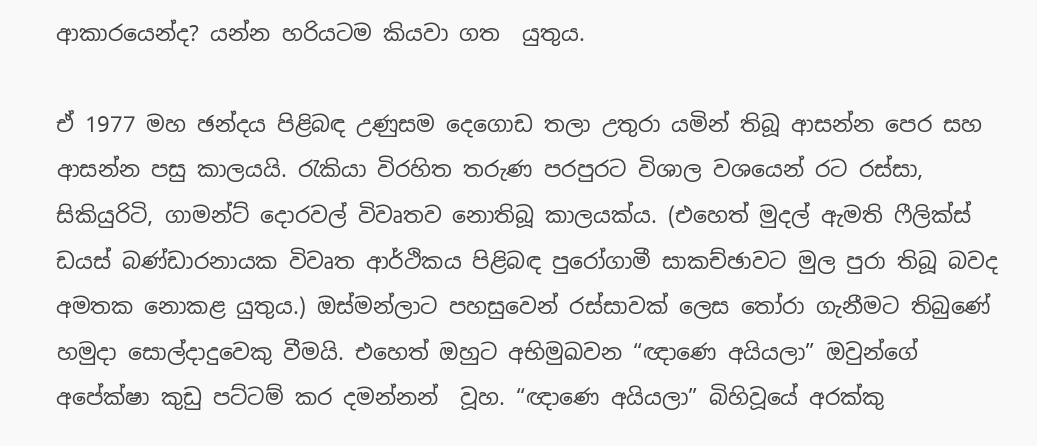ආකාරයෙන්ද? යන්න හරියටම කියවා ගත  යුතුය.

ඒ 1977 මහ ඡන්දය පිළිබඳ උණුසම දෙගොඩ තලා උතුරා යමින් තිබූ ආසන්න පෙර සහ ආසන්න පසු කාලයයි. රැකියා විරහිත තරුණ පරපුරට විශාල වශයෙන් රට රස්සා, සිකියුරිටි, ගාමන්ට් දොරවල් විවෘතව නොතිබූ කාලයක්ය. (එහෙත් මුදල් ඇමති ෆීලික්ස් ඩයස් බණ්ඩාරනායක විවෘත ආර්ථිකය පිළිබඳ පුරෝගාමී සාකච්ඡාවට මුල පුරා තිබූ බවද අමතක නොකළ යුතුය.) ඔස්මන්ලාට පහසුවෙන් රස්සාවක් ලෙස තෝරා ගැනීමට තිබුණේ හමුදා සොල්දාදුවෙකු වීමයි. එහෙත් ඔහුට අභිමුඛවන “ඥාණෙ අයියලා” ඔවුන්ගේ අපේක්ෂා කුඩු පට්ටම් කර දමන්නන්  වූහ. “ඥාණෙ අයියලා” බිහිවූයේ අරක්කු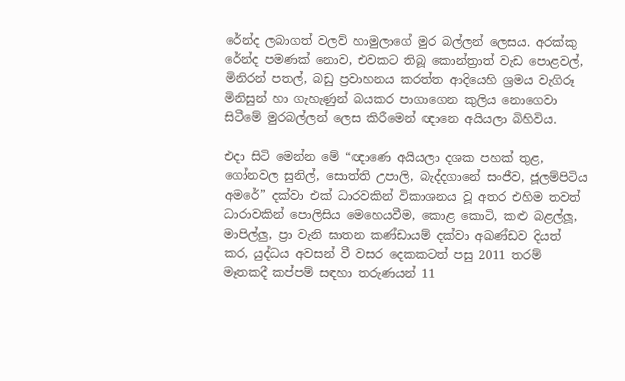රේන්ද ලබාගත් වලව් හාමුලාගේ මුර බල්ලන් ලෙසය. අරක්කු රේන්ද පමණක් නොව, එවකට තිබූ කොන්ත්‍රාත් වැඩ පොළවල්, මිනිරන් පතල්, බඩු ප්‍රවාහනය කරත්ත ආදියෙහි ශ්‍රමය වැගිරූ මිනිසුන් හා ගැහැණුන් බයකර පාගාගෙන කුලිය නොගෙවා සිටීමේ මුරබල්ලන් ලෙස කිරීමෙන් ඥානෙ අයියලා බිහිවිය.

එදා සිටි මෙන්න මේ “ඥාණෙ අයියලා දශක පහක් තුළ, ගෝනවල සුනිල්, සොත්ති උපාලි, බැද්දගානේ සංජීව, ජූලම්පිටිය අමරේ” දක්වා එක් ධාරවකින් විකාශනය වූ අතර එහිම තවත් ධාරාවකින් පොලිසිය මෙහෙයවීම, කොළ කොටි, කළු බළල්ලූ, මාපිල්ලු, ප්‍රා වැනි ඝාතන කණ්ඩායම් දක්වා අඛණ්ඩව දියත් කර, යුද්ධය අවසන් වී වසර දෙකකටත් පසු 2011 තරම් මෑතකදී කප්පම් සඳහා තරුණයන් 11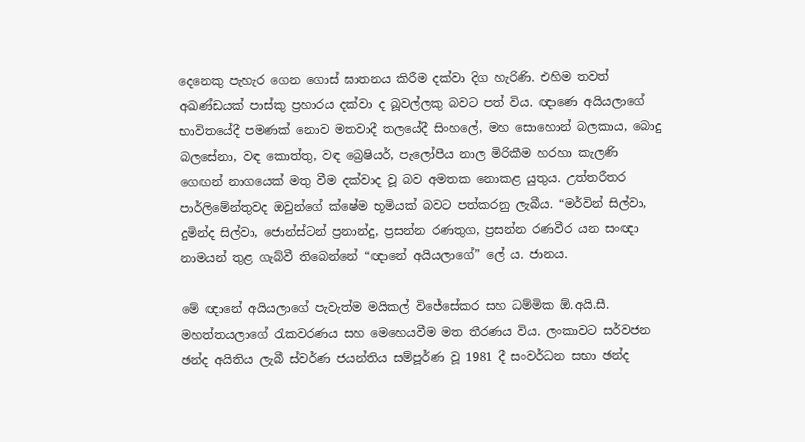දෙනෙකු පැහැර ගෙන ගොස් ඝාතනය කිරීම දක්වා දිග හැරිණි. එහිම තවත් අඛණ්ඩයක් පාස්කු ප්‍රහාරය දක්වා ද බූවල්ලකු බවට පත් විය. ඥාණෙ අයියලාගේ භාවිතයේදී පමණක් නොව මතවාදී තලයේදී සිංහලේ, මහ සොහොන් බලකාය, බොදු බලසේනා, වඳ කොත්තු, වඳ බ්‍රෙෂියර්, පැලෝපීය නාල මිරිකීම හරහා කැලණි ගෙඟන් නාගයෙක් මතු වීම දක්වාද වූ බව අමතක නොකළ යුතුය. උත්තරීතර පාර්ලිමේන්තුවද ඔවුන්ගේ ක්ෂේම භූමියක් බවට පත්කරනු ලැබීය. “මර්වින් සිල්වා, දුමින්ද සිල්වා, ජොන්ස්ටන් ප්‍රනාන්දු, ප්‍රසන්න රණතුග, ප්‍රසන්න රණවීර යන සංඥා නාමයන් තුළ ගැබ්වී තිබෙන්නේ “ඥානේ අයියලාගේ” ලේ ය. ජානය.

මේ ඥානේ අයියලාගේ පැවැත්ම මයිකල් විජේසේකර සහ ධම්මික ඕ.අයි.සී. මහත්තයලාගේ රැකවරණය සහ මෙහෙයවීම මත තීරණය විය. ලංකාවට සර්වජන ඡන්ද අයිතිය ලැබී ස්වර්ණ ජයන්තිය සම්පූර්ණ වූ 1981 දී සංවර්ධන සභා ඡන්ද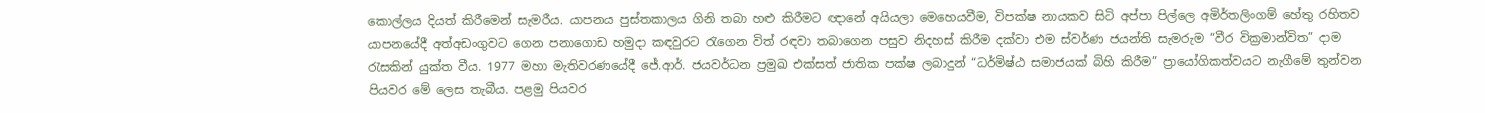කොල්ලය දියත් කිරීමෙන් සැමරීය. යාපනය පුස්තකාලය ගිනි තබා හළු කිරීමට ඥානේ අයියලා මෙහෙයවීම, විපක්ෂ නායකව සිටි අප්පා පිල්ලෙ අමිර්තලිංගම් හේතු රහිතව යාපනයේදී අත්අඩංගුවට ගෙන පනාගොඩ හමුදා කඳවුරට රැගෙන විත් රඳවා තබාගෙන පසුව නිදහස් කිරීම දක්වා එම ස්වර්ණ ජයන්ති සැමරුම “වීර වික්‍රමාන්විත” දාම රැසකින් යුක්ත වීය. 1977 මහා මැතිවරණයේදී ජේ.ආර්. ජයවර්ධන ප්‍රමුඛ එක්සත් ජාතික පක්ෂ ලබාදුන් “ධර්මිෂ්ඨ සමාජයක් බිහි කිරීම” ප්‍රායෝගිකත්වයට නැගීමේ තුන්වන පියවර මේ ලෙස තැබීය. පළමු පියවර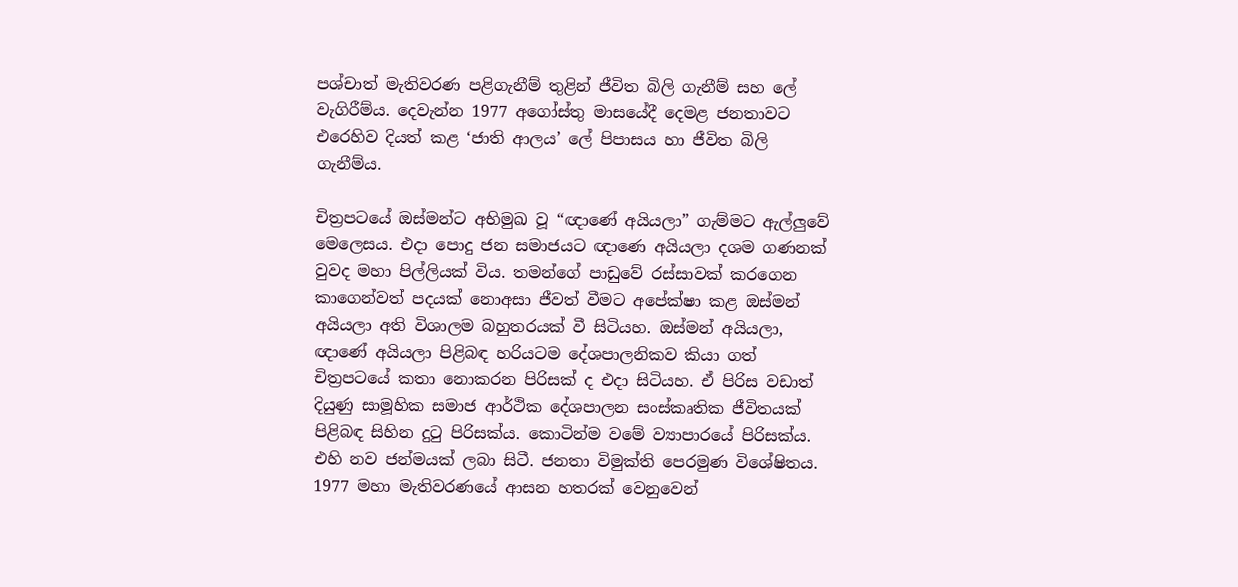පශ්චාත් මැතිවරණ පළිගැනීම් තුළින් ජීවිත බිලි ගැනීම් සහ ලේ වැගිරීම්ය. දෙවැන්න 1977 අගෝස්තු මාසයේදී දෙමළ ජනතාවට එරෙහිව දියත් කළ ‘ජාති ආලය’ ලේ පිපාසය හා ජීවිත බිලි ගැනීම්ය.

චිත්‍රපටයේ ඔස්මන්ට අභිමුඛ වූ “ඥාණේ අයියලා” ගැම්මට ඇල්ලුවේ මෙලෙසය. එදා පොදු ජන සමාජයට ඥාණෙ අයියලා දශම ගණනක් වුවද මහා පිල්ලියක් විය. තමන්ගේ පාඩුවේ රස්සාවක් කරගෙන කාගෙන්වත් පදයක් නොඅසා ජීවත් වීමට අපේක්ෂා කළ ඔස්මන් අයියලා අති විශාලම බහුතරයක් වී සිටියහ. ඔස්මන් අයියලා, ඥාණේ අයියලා පිළිබඳ හරියටම දේශපාලනිකව කියා ගත් චිත්‍රපටයේ කතා නොකරන පිරිසක් ද එදා සිටියහ. ඒ පිරිස වඩාත් දියුණු සාමූහික සමාජ ආර්ථික දේශපාලන සංස්කෘතික ජීවිතයක් පිළිබඳ සිහින දුටු පිරිසක්ය. කොටින්ම වමේ ව්‍යාපාරයේ පිරිසක්ය. එහි නව ජන්මයක් ලබා සිටී. ජනතා විමුක්ති පෙරමුණ විශේෂිතය. 1977 මහා මැතිවරණයේ ආසන හතරක් වෙනුවෙන්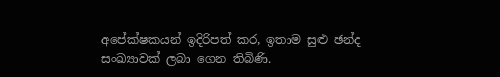අපේක්ෂකයන් ඉදිරිපත් කර, ඉතාම සුළු ඡන්ද සංඛ්‍යාවක් ලබා ගෙන තිබිණි.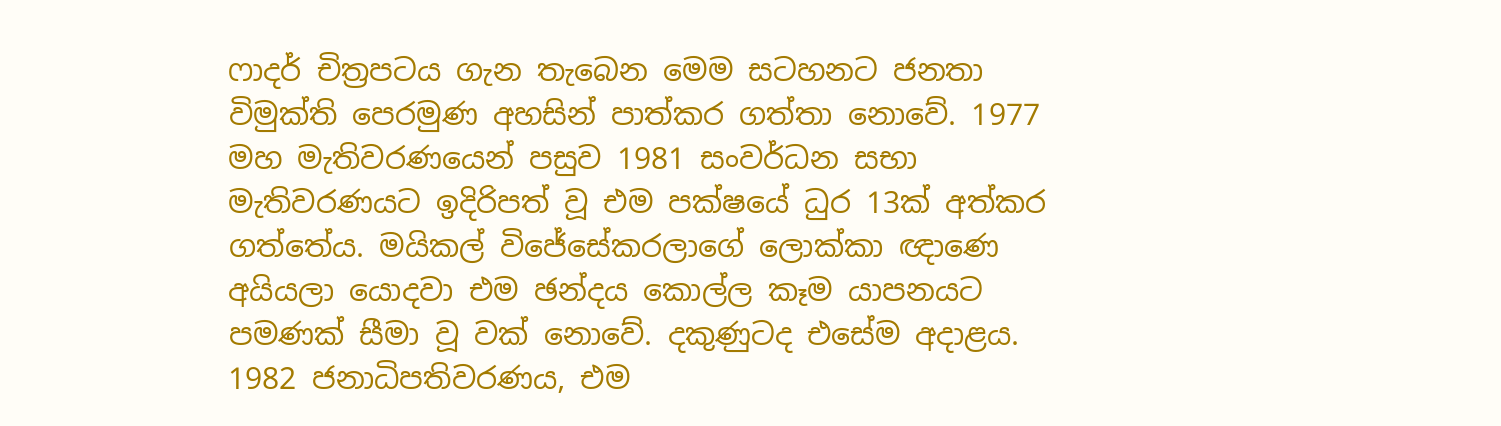ෆාදර් චිත්‍රපටය ගැන තැබෙන මෙම සටහනට ජනතා විමුක්ති පෙරමුණ අහසින් පාත්කර ගත්තා නොවේ. 1977 මහ මැතිවරණයෙන් පසුව 1981 සංවර්ධන සභා මැතිවරණයට ඉදිරිපත් වූ එම පක්ෂයේ ධුර 13ක් අත්කර ගත්තේය. මයිකල් විජේසේකරලාගේ ලොක්කා ඥාණෙ අයියලා යොදවා එම ඡන්දය කොල්ල කෑම යාපනයට පමණක් සීමා වූ වක් නොවේ. දකුණුටද එසේම අදාළය. 1982 ජනාධිපතිවරණය, එම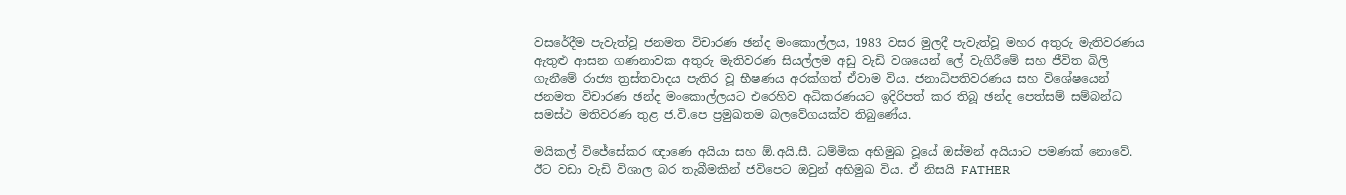වසරේදීම පැවැත්වූ ජනමත විචාරණ ඡන්ද මංකොල්ලය, 1983 වසර මුලදී පැවැත්වූ මහර අතුරු මැතිවරණය ඇතුළු ආසන ගණනාවක අතුරු මැතිවරණ සියල්ලම අඩු වැඩි වශයෙන් ලේ වැගිරීමේ සහ ජීවිත බිලි ගැනීමේ රාජ්‍ය ත්‍රස්තවාදය පැතිර වූ භීෂණය අරක්ගත් ඒවාම විය. ජනාධිපතිවරණය සහ විශේෂයෙන් ජනමත විචාරණ ඡන්ද මංකොල්ලයට එරෙහිව අධිකරණයට ඉදිරිපත් කර තිබූ ඡන්ද පෙත්සම් සම්බන්ධ සමස්ථ මතිවරණ තුළ ජ.වි.පෙ ප්‍රමුඛතම බලවේගයක්ව තිබුණේය.

මයිකල් විජේසේකර ඥාණෙ අයියා සහ ඕ.අයි.සී. ධම්මික අභිමුඛ වූයේ ඔස්මන් අයියාට පමණක් නොවේ. ඊට වඩා වැඩි විශාල බර තැබීමකින් ජවිපෙට ඔවුන් අභිමුඛ විය. ඒ නිසයි FATHER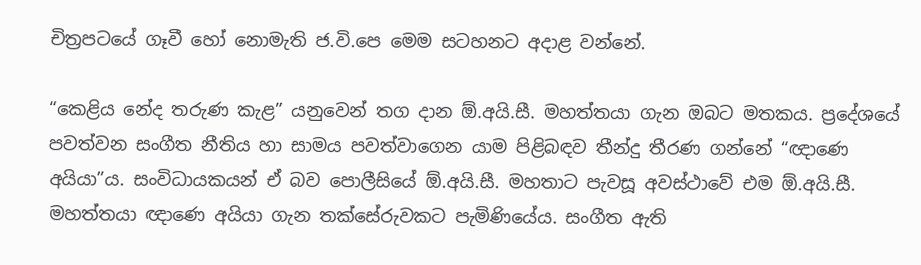චිත්‍රපටයේ ගෑවී හෝ නොමැති ජ.වි.පෙ මෙම සටහනට අදාළ වන්නේ.

“කෙළිය නේද තරුණ කැළ” යනුවෙන් තග දාන ඕ.අයි.සී. මහත්තයා ගැන ඔබට මතකය. ප්‍රදේශයේ පවත්වන සංගීත නීතිය හා සාමය පවත්වාගෙන යාම පිළිබඳව තීන්දු තීරණ ගන්නේ “ඥාණෙ අයියා”ය. සංවිධායකයන් ඒ බව පොලීසියේ ඕ.අයි.සී. මහතාට පැවසූ අවස්ථාවේ එම ඕ.අයි.සී. මහත්තයා ඥාණෙ අයියා ගැන තක්සේරුවකට පැමිණියේය. සංගීත ඇති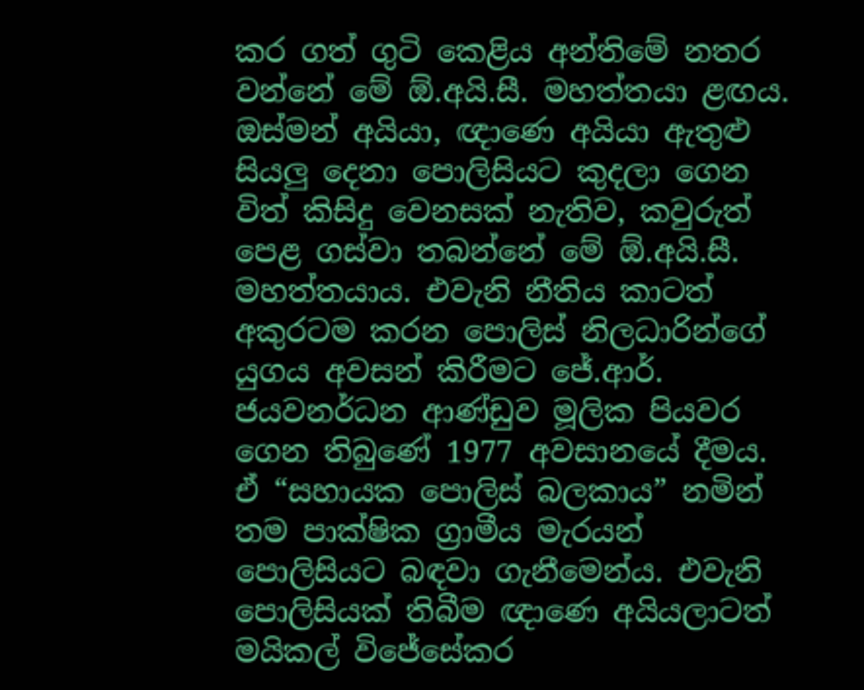කර ගත් ගුටි කෙළිය අන්තිමේ නතර වන්නේ මේ ඕ.අයි.සී. මහත්තයා ළඟය. ඔස්මන් අයියා, ඥාණෙ අයියා ඇතුළු සියලු දෙනා පොලිසියට කුදලා ගෙන විත් කිසිදු වෙනසක් නැතිව, කවුරුත් පෙළ ගස්වා තබන්නේ මේ ඕ.අයි.සී. මහත්තයාය. එවැනි නීතිය කාටත් අකුරටම කරන පොලිස් නිලධාරින්ගේ යුගය අවසන් කිරීමට ජේ.ආර්. ජයවනර්ධන ආණ්ඩුව මූලික පියවර ගෙන තිබුණේ 1977 අවසානයේ දීමය. ඒ “සහායක පොලිස් බලකාය” නමින් තම පාක්ෂික ග්‍රාමීය මැරයන් පොලිසියට බඳවා ගැනීමෙන්ය. එවැනි පොලිසියක් තිබීම ඥාණෙ අයියලාටත් මයිකල් විජේසේකර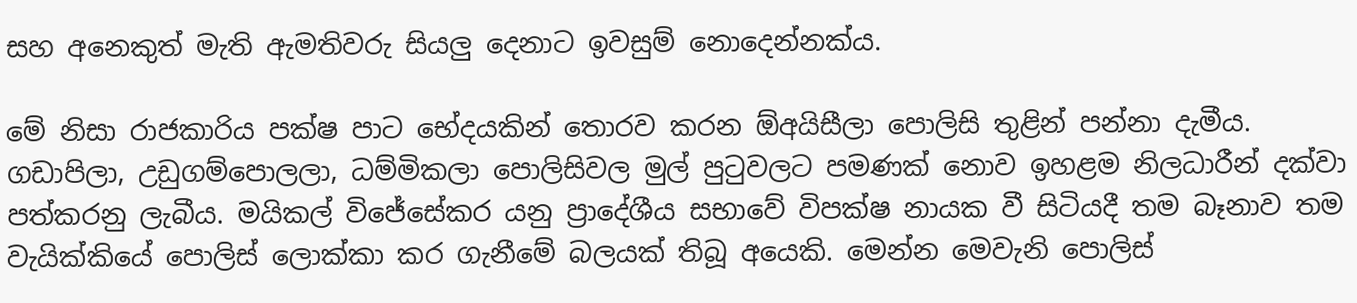සහ අනෙකුත් මැති ඇමතිවරු සියලු දෙනාට ඉවසුම් නොදෙන්නක්ය.

මේ නිසා රාජකාරිය පක්ෂ පාට භේදයකින් තොරව කරන ඕඅයිසීලා පොලිසි තුළින් පන්නා දැමීය. ගඩාපිලා, උඩුගම්පොලලා, ධම්මිකලා පොලිසිවල මුල් පුටුවලට පමණක් නොව ඉහළම නිලධාරීන් දක්වා පත්කරනු ලැබීය. මයිකල් විජේසේකර යනු ප්‍රාදේශීය සභාවේ විපක්ෂ නායක වී සිටියදී තම බෑනාව තම වැයික්කියේ පොලිස් ලොක්කා කර ගැනීමේ බලයක් තිබූ අයෙකි. මෙන්න මෙවැනි පොලිස්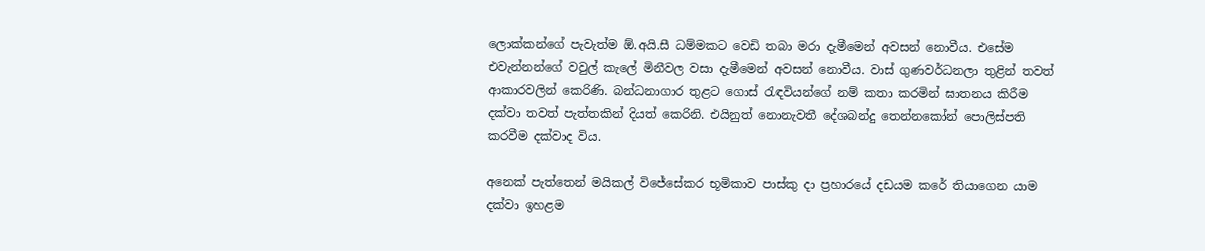ලොක්කන්ගේ පැවැත්ම ඕ.අයි.සී ධම්මකට වෙඩි තබා මරා දැමීමෙන් අවසන් නොවීය. එසේම එවැන්නන්ගේ වවුල් කැලේ මිනීවල වසා දැමීමෙන් අවසන් නොවීය. වාස් ගුණවර්ධනලා තුළින් තවත් ආකාරවලින් කෙරිණි. බන්ධනාගාර තුළට ගොස් රැඳවියන්ගේ නම් කතා කරමින් ඝාතනය කිරීම දක්වා තවත් පැත්තකින් දියත් කෙරිනි. එයිනුත් නොනැවතී දේශබන්දු තෙන්නකෝන් පොලිස්පති කරවීම දක්වාද විය.

අනෙක් පැත්තෙන් මයිකල් විජේසේකර භූමිකාව පාස්කු දා ප්‍රහාරයේ දඩයම කරේ තියාගෙන යාම දක්වා ඉහළම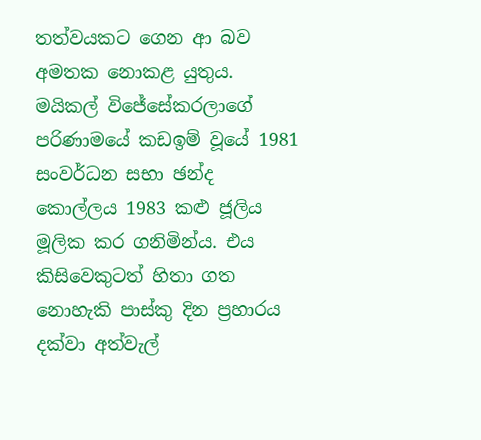තත්වයකට ගෙන ආ බව අමතක නොකළ යුතුය. මයිකල් විජේසේකරලාගේ පරිණාමයේ කඩඉම් වූයේ 1981 සංවර්ධන සභා ඡන්ද කොල්ලය 1983 කළු ජූලිය මූලික කර ගනිමින්ය. එය කිසිවෙකුටත් හිතා ගත නොහැකි පාස්කු දින ප්‍රහාරය දක්වා අත්වැල්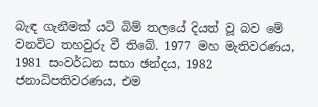බැඳ ගැනීමක් යටි බිම් තලයේ දියත් වූ බව මේ වනවිට තහවුරු වී තිබේ. 1977 මහ මැතිවරණය, 1981 සංවර්ධන සභා ඡන්දය, 1982 ජනාධිපතිවරණය, එම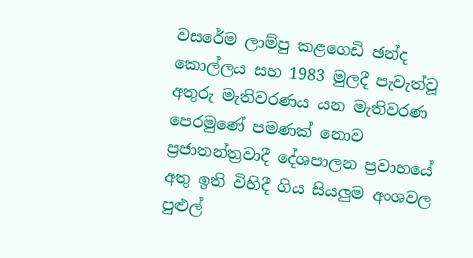වසරේම ලාම්පු කළගෙඩි ඡන්ද කොල්ලය සහ 1983 මුලදී පැවැත්වූ අතුරු මැතිවරණය යන මැතිවරණ පෙරමුණේ පමණක් නොව ප්‍රජාතන්ත්‍රවාදී දේශපාලන ප්‍රවාහයේ අතු ඉති විහිදී ගිය සියලුම අංශවල පුළුල්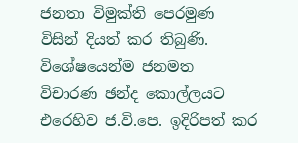ජනතා විමුක්ති පෙරමුණ විසින් දියත් කර තිබුණි. විශේෂයෙන්ම ජනමත විචාරණ ඡන්ද කොල්ලයට එරෙහිව ජ.වි.පෙ. ඉදිරිපත් කර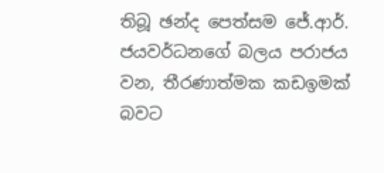තිබූ ඡන්ද පෙත්සම ජේ.ආර්. ජයවර්ධනගේ බලය පරාජය වන, තීරණාත්මක කඩඉමක් බවට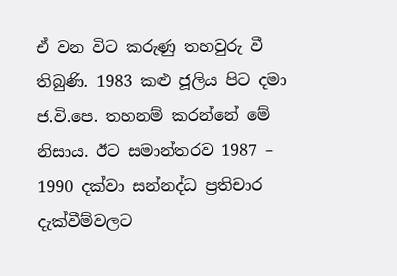ඒ වන විට කරුණු තහවුරු වී තිබුණි. 1983 කළු ජූලිය පිට දමා ජ.වි.පෙ. තහනම් කරන්නේ මේ නිසාය. ඊට සමාන්තරව 1987 – 1990 දක්වා සන්නද්ධ ප්‍රතිචාර දැක්වීම්වලට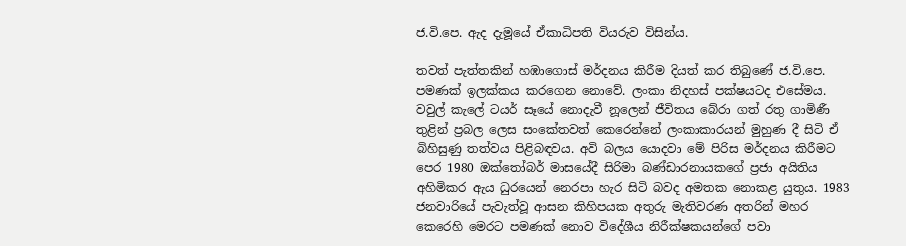ජ.වි.පෙ. ඇද දැමූයේ ඒකාධිපති වියරුව විසින්ය.

තවත් පැත්තකින් හඹාගොස් මර්දනය කිරීම දියත් කර තිබුණේ ජ.වි.පෙ. පමණක් ඉලක්කය කරගෙන නොවේ. ලංකා නිදහස් පක්ෂයටද එසේමය. වවුල් කැලේ ටයර් සෑයේ නොදැවී නූලෙන් ජීවිතය බේරා ගත් රතු ගාමිණී තුළින් ප්‍රබල ලෙස සංකේතවත් කෙරෙන්නේ ලංකාකාරයන් මුහුණ දී සිටි ඒ බිහිසුණු තත්වය පිළිබඳවය. අවි බලය යොදවා මේ පිරිස මර්දනය කිරීමට පෙර 1980 ඔක්තෝබර් මාසයේදී සිරිමා බණ්ඩාරනායකගේ ප්‍රජා අයිතිය අහිමිකර ඇය ධුරයෙන් නෙරපා හැර සිටි බවද අමතක නොකළ යුතුය. 1983 ජනවාරියේ පැවැත්වූ ආසන කිහිපයක අතුරු මැතිවරණ අතරින් මහර කෙරෙහි මෙරට පමණක් නොව විදේශීය නිරීක්ෂකයන්ගේ පවා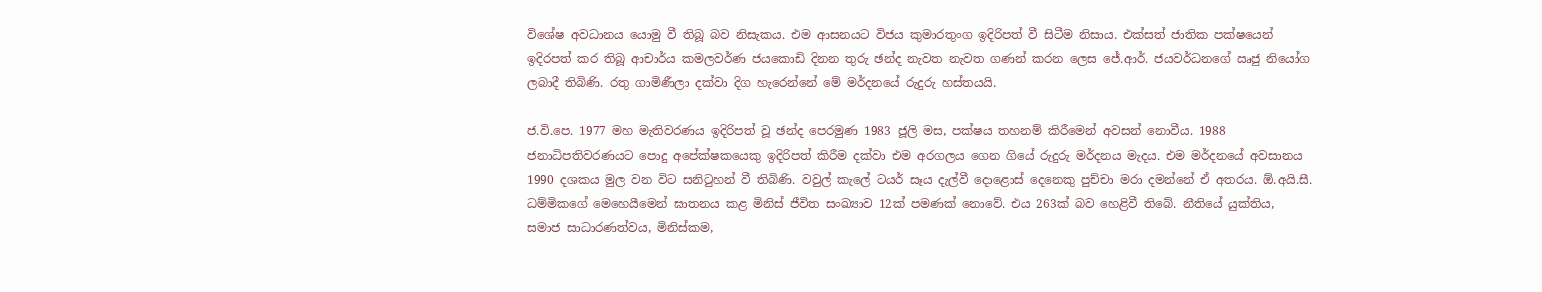විශේෂ අවධානය යොමු වී තිබූ බව නිසැකය. එම ආසනයට විජය කුමාරතුංග ඉදිරිපත් වී සිටීම නිසාය. එක්සත් ජාතික පක්ෂයෙන් ඉදිරපත් කර තිබූ ආචාර්ය කමලවර්ණ ජයකොඩි දිනන තුරු ඡන්ද නැවත නැවත ගණන් කරන ලෙස ජේ.ආර්. ජයවර්ධනගේ ඍජු නියෝග ලබාදී තිබිණි. රතු ගාමිණීලා දක්වා දිග හැරෙන්නේ මේ මර්දනයේ රුදුරු හස්තයයි.

ජ.වි.පෙ. 1977 මහ මැතිවරණය ඉදිරිපත් වූ ඡන්ද පෙරමුණ 1983 ජූලි මස, පක්ෂය තහනම් කිරීමෙන් අවසන් නොවීය. 1988 ජනාධිපතිවරණයට පොදු අපේක්ෂකයෙකු ඉදිරිපත් කිරීම දක්වා එම අරගලය ගෙන ගියේ රුදුරු මර්දනය මැදය. එම මර්දනයේ අවසානය 1990 දශකය මුල වන විට සනිටුහන් වී තිබිණි. වවුල් කැලේ ටයර් සෑය දැල්වී දොළොස් දෙනෙකු පුච්චා මරා දමන්නේ ඒ අතරය. ඕ.අයි.සී. ධම්මිකගේ මෙහෙයීමෙන් ඝාතනය කළ මිනිස් ජීවිත සංඛ්‍යාව 12ක් පමණක් නොවේ. එය 263ක් බව හෙළිවී තිබේ. නීතියේ යුක්තිය, සමාජ සාධාරණත්වය, මිනිස්කම,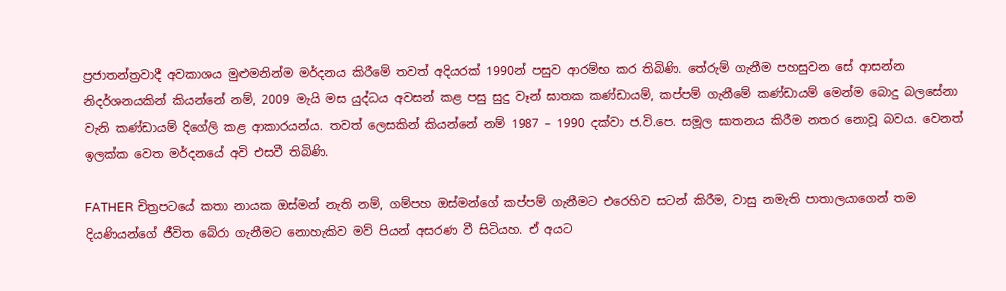ප්‍රජාතන්ත්‍රවාදී අවකාශය මුළුමනින්ම මර්දනය කිරීමේ තවත් අදියරක් 1990න් පසුව ආරම්භ කර තිබිණි. තේරුම් ගැනීම පහසුවන සේ ආසන්න නිදර්ශනයකින් කියන්නේ නම්, 2009 මැයි මස යුද්ධය අවසන් කළ පසු සුදු වෑන් ඝාතක කණ්ඩායම්, කප්පම් ගැනීමේ කණ්ඩායම් මෙන්ම බොදු බලසේනා වැනි කණ්ඩායම් දිගේලි කළ ආකාරයන්ය. තවත් ලෙසකින් කියන්නේ නම් 1987 – 1990 දක්වා ජ.වි.පෙ. සමූල ඝාතනය කිරීම නතර නොවූ බවය. වෙනත් ඉලක්ක වෙත මර්දනයේ අවි එසවී තිබිණි.

FATHER චිත්‍රපටයේ කතා නායක ඔස්මන් නැති නම්, ගම්පහ ඔස්මන්ගේ කප්පම් ගැනීමට එරෙහිව සටන් කිරීම, වාසු නමැති පාතාලයාගෙන් තම දියණියන්ගේ ජීවිත බේරා ගැනීමට නොහැකිව මව් පියන් අසරණ වී සිටියහ. ඒ අයට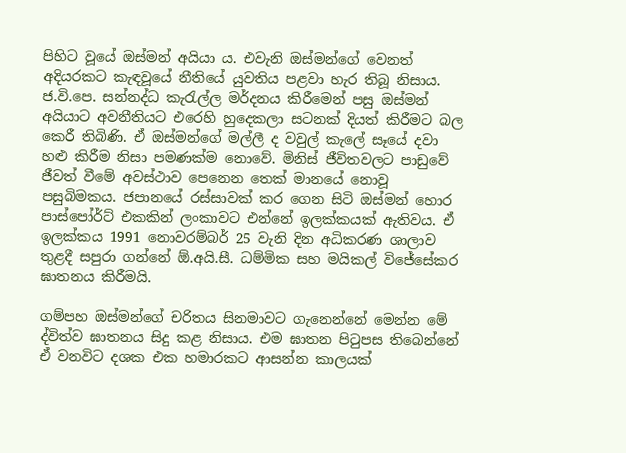පිහිට වූයේ ඔස්මන් අයියා ය. එවැනි ඔස්මන්ගේ වෙනත් අදියරකට කැඳවූයේ නීතියේ යුවතිය පළවා හැර තිබූ නිසාය. ජ.වි.පෙ. සන්නද්ධ කැරැල්ල මර්දනය කිරීමෙන් පසු ඔස්මන් අයියාට අවනීතියට එරෙහි හුදෙකලා සටනක් දියත් කිරීමට බල කෙරී තිබිණි. ඒ ඔස්මන්ගේ මල්ලී ද වවුල් කැලේ සෑයේ දවා හළු කිරීම නිසා පමණක්ම නොවේ. මිනිස් ජීවිතවලට පාඩුවේ ජීවත් වීමේ අවස්ථාව පෙනෙන තෙක් මානයේ නොවූ පසුබිමකය. ජපානයේ රස්සාවක් කර ගෙන සිටි ඔස්මන් හොර පාස්පෝර්ට් එකකින් ලංකාවට එන්නේ ඉලක්කයක් ඇතිවය. ඒ ඉලක්කය 1991 නොවරම්බර් 25 වැනි දින අධිකරණ ශාලාව තුළදී සපුරා ගන්නේ ඕ.අයි.සී. ධම්මික සහ මයිකල් විජේසේකර ඝාතනය කිරීමයි.

ගම්පහ ඔස්මන්ගේ චරිතය සිනමාවට ගැනෙන්නේ මෙන්න මේ ද්විත්ව ඝාතනය සිදු කළ නිසාය. එම ඝාතන පිටුපස තිබෙන්නේ ඒ වනවිට දශක එක හමාරකට ආසන්න කාලයක්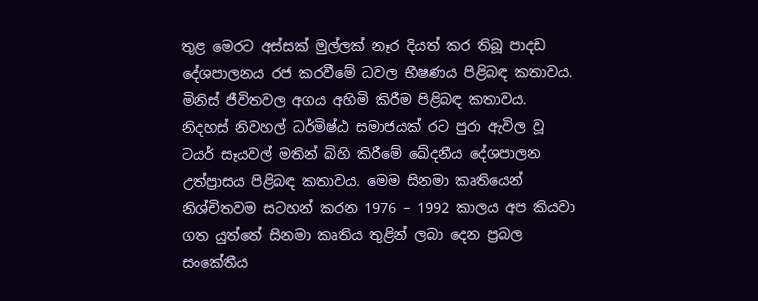තුළ මෙරට අස්සක් මුල්ලක් නෑර දියත් කර තිබූ පාදඩ දේශපාලනය රජ කරවීමේ ධවල භීෂණය පිළිබඳ කතාවය. මිනිස් ජීවිතවල අගය අහිමි කිරීම පිළිබඳ කතාවය. නිදහස් නිවහල් ධර්මිෂ්ඨ සමාජයක් රට පුරා ඇවිල වූ ටයර් සෑයවල් මතින් බිහි කිරීමේ ඛේදනීය දේශපාලන උත්ප්‍රාසය පිළිබඳ කතාවය. මෙම සිනමා කෘතියෙන් නිශ්චිතවම සටහන් කරන 1976 – 1992 කාලය අප කියවා ගත යුත්තේ සිනමා කෘතිය තුළින් ලබා දෙන ප්‍රබල සංකේතීය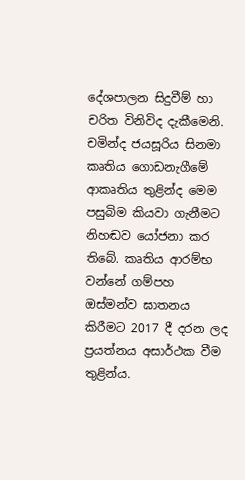දේශපාලන සිදුවීම් හා චරිත විනිවිද දැකීමෙනි. චමින්ද ජයසූරිය සිනමා කෘතිය ගොඩනැගීමේ ආකෘතිය තුළින්ද මෙම පසුබිම කියවා ගැනීමට නිහඬව යෝජනා කර තිබේ. කෘතිය ආරම්භ වන්නේ ගම්පහ ඔස්මන්ව ඝාතනය කිරීමට 2017 දී දරන ලද ප්‍රයත්නය අසාර්ථක වීම තුළින්ය.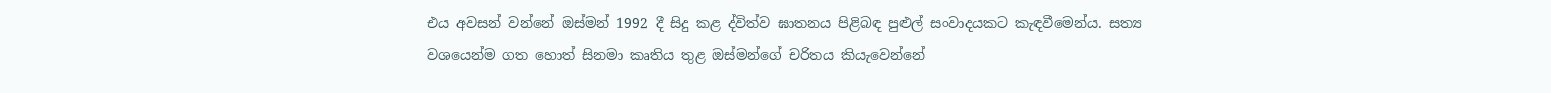එය අවසන් වන්නේ ඔස්මන් 1992 දී සිදු කළ ද්විත්ව ඝාතනය පිළිබඳ පුළුල් සංවාදයකට කැඳවීමෙන්ය. සත්‍ය වශයෙන්ම ගත හොත් සිනමා කෘතිය තුළ ඔස්මන්ගේ චරිතය කියැවෙන්නේ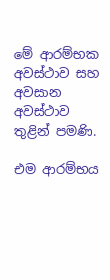මේ ආරම්භක අවස්ථාව සහ අවසාන අවස්ථාව තුළින් පමණි.

එම ආරම්භය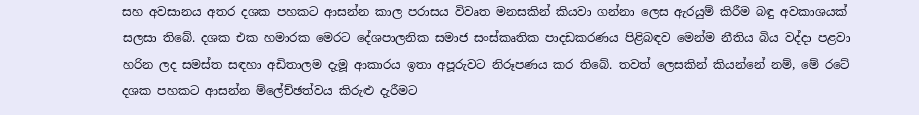සහ අවසානය අතර දශක පහකට ආසන්න කාල පරාසය විවෘත මනසකින් කියවා ගන්නා ලෙස ඇරයුම් කිරීම බඳු අවකාශයක් සලසා තිබේ. දශක එක හමාරක මෙරට දේශපාලනික සමාජ සංස්කෘතික පාදඩකරණය පිළිබඳව මෙන්ම නීතිය බිය වද්දා පළවා හරින ලද සමස්ත සඳහා අඩිතාලම දැමූ ආකාරය ඉතා අපූරුවට නිරූපණය කර තිබේ. තවත් ලෙසකින් කියන්නේ නම්, මේ රටේ දශක පහකට ආසන්න ම්ලේච්ඡත්වය කිරුළු දැරීමට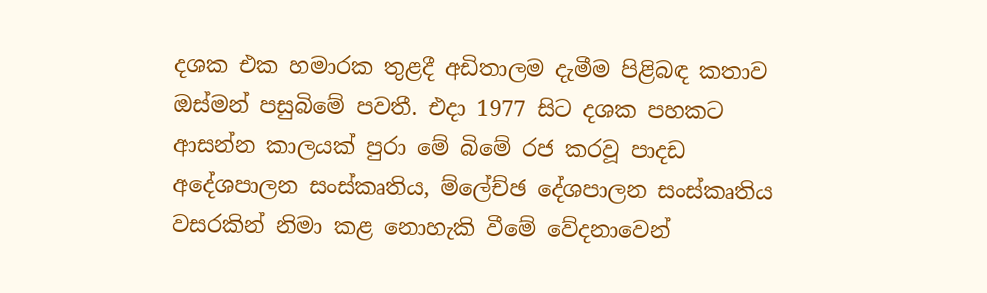දශක එක හමාරක තුළදී අඩිතාලම දැමීම පිළිබඳ කතාව ඔස්මන් පසුබිමේ පවතී. එදා 1977 සිට දශක පහකට ආසන්න කාලයක් පුරා මේ බිමේ රජ කරවූ පාදඩ අදේශපාලන සංස්කෘතිය, ම්ලේච්ඡ දේශපාලන සංස්කෘතිය වසරකින් නිමා කළ නොහැකි වීමේ වේදනාවෙන්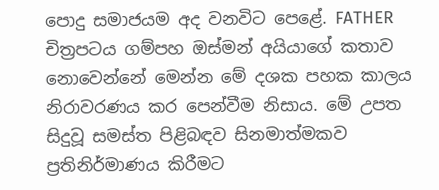පොදු සමාජයම අද වනවිට පෙළේ. FATHER චිත්‍රපටය ගම්පහ ඔස්මන් අයියාගේ කතාව නොවෙන්නේ මෙන්න මේ දශක පහක කාලය නිරාවරණය කර පෙන්වීම නිසාය. මේ උපත සිදුවූ සමස්ත පිළිබඳව සිනමාත්මකව ප්‍රතිනිර්මාණය කිරීමට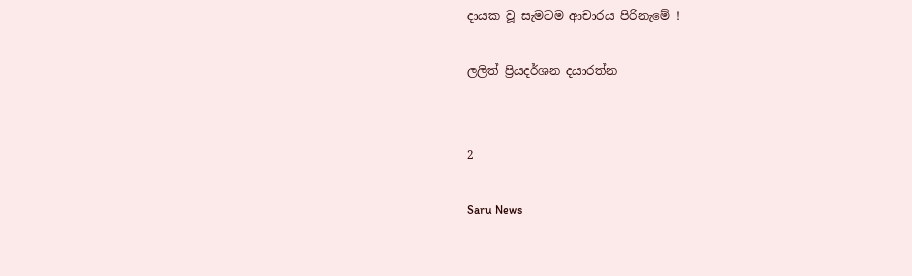දායක වූ සැමටම ආචාරය පිරිනැමේ !

ලලිත් ප්‍රියදර්ශන දයාරත්න


2

Saru News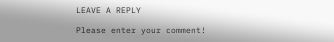LEAVE A REPLY

Please enter your comment!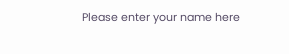Please enter your name here